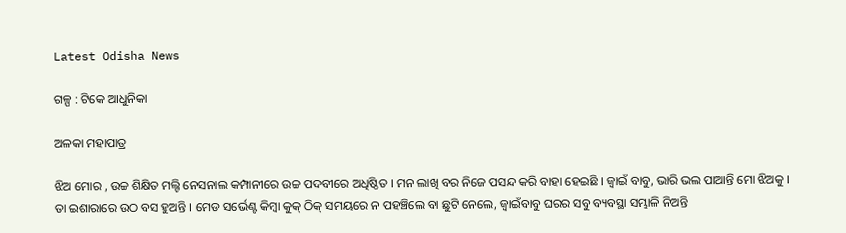Latest Odisha News

ଗଳ୍ପ : ଟିକେ ଆଧୁନିକା

ଅଳକା ମହାପାତ୍ର

ଝିଅ ମୋର , ଉଚ୍ଚ ଶିକ୍ଷିତ ମଲ୍ଟି ନେସନାଲ କମ୍ପାନୀରେ ଉଚ୍ଚ ପଦବୀରେ ଅଧିଷ୍ଠିତ । ମନ ଲାଖି ବର ନିଜେ ପସନ୍ଦ କରି ବାହା ହେଇଛି । ଜ୍ବାଇଁ ବାବୁ, ଭାରି ଭଲ ପାଆନ୍ତି ମୋ ଝିଅକୁ । ତା ଇଶାରାରେ ଉଠ ବସ ହୁଅନ୍ତି । ମେଡ ସର୍ଭେଣ୍ଟ କିମ୍ବା କୁକ୍ ଠିକ୍ ସମୟରେ ନ ପହଞ୍ଚିଲେ ବା ଛୁଟି ନେଲେ, ଜ୍ବାଇଁବାବୁ ଘରର ସବୁ ବ୍ୟବସ୍ଥା ସମ୍ଭାଳି ନିଅନ୍ତି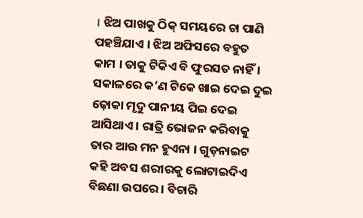। ଝିଅ ପାଖକୁ ଠିକ୍ ସମୟରେ ଚା ପାଣି ପହଞ୍ଚିଯାଏ । ଝିଅ ଅଫିସରେ ବହୁତ କାମ । ତାକୁ ଟିକିଏ ବି ଫୁରସତ ନାହିଁ । ସକାଳରେ କ’ଣ ଟିକେ ଖାଇ ଦେଇ ଦୁଇ ଢ଼ୋକା ମୃଦୁ ପାନୀୟ ପିଇ ଦେଇ ଆସିଥାଏ । ରାତ୍ରି ଭୋଜନ କରିବାକୁ ତାର ଆଉ ମନ ହୁଏନା । ଗୁଡ଼ନାଇଟ କହି ଅବସ ଶରୀରକୁ ଲୋଟାଇଦିଏ ବିଛଣା ଉପରେ । ବିଚାରି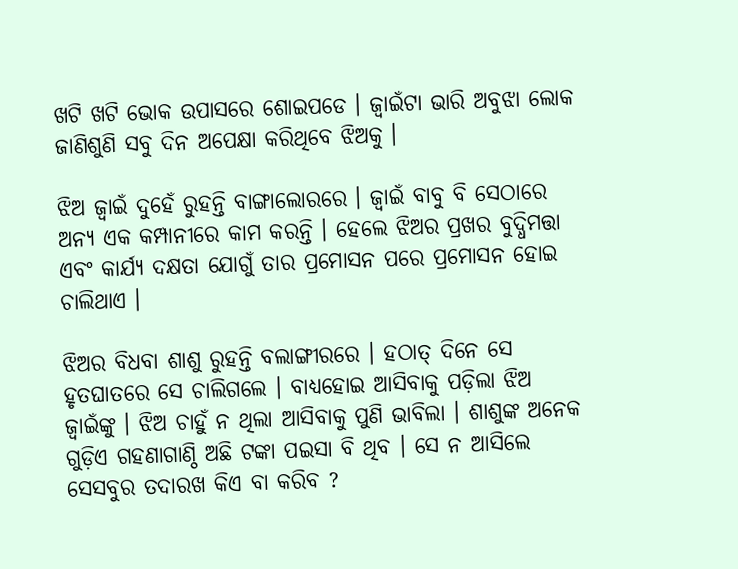ଖଟି ଖଟି ଭୋକ ଉପାସରେ ଶୋଇପଡେ । ଜ୍ବାଇଁଟା ଭାରି ଅବୁଝା ଲୋକ ଜାଣିଶୁଣି ସବୁ ଦିନ ଅପେକ୍ଷା କରିଥିବେ ଝିଅକୁ ।

ଝିଅ ଜ୍ବାଇଁ ଦୁହେଁ ରୁହନ୍ତି ବାଙ୍ଗାଲୋରରେ । ଜ୍ବାଇଁ ବାବୁ ବି ସେଠାରେ ଅନ୍ୟ ଏକ କମ୍ପାନୀରେ କାମ କରନ୍ତି । ହେଲେ ଝିଅର ପ୍ରଖର ବୁଦ୍ଧିମତ୍ତା ଏବଂ କାର୍ଯ୍ୟ ଦକ୍ଷତା ଯୋଗୁଁ ତାର ପ୍ରମୋସନ ପରେ ପ୍ରମୋସନ ହୋଇ ଚାଲିଥାଏ ।

ଝିଅର ବିଧବା ଶାଶୁ ରୁହନ୍ତି ବଲାଙ୍ଗୀରରେ । ହଠାତ୍ ଦିନେ ସେ ହୃତଘାତରେ ସେ ଚାଲିଗଲେ । ବାଧ୍ୟହୋଇ ଆସିବାକୁ ପଡ଼ିଲା ଝିଅ ଜ୍ବାଇଁଙ୍କୁ । ଝିଅ ଚାହୁଁ ନ ଥିଲା ଆସିବାକୁ ପୁଣି ଭାବିଲା । ଶାଶୁଙ୍କ ଅନେକ ଗୁଡ଼ିଏ ଗହଣାଗାଣ୍ଠି ଅଛି ଟଙ୍କା ପଇସା ବି ଥିବ । ସେ ନ ଆସିଲେ ସେସବୁର ତଦାରଖ କିଏ ବା କରିବ ?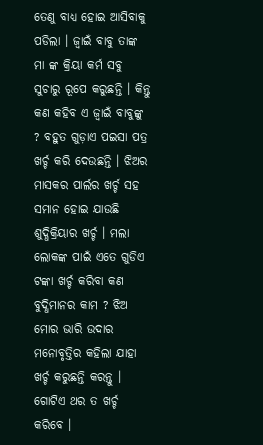ତେଣୁ ବାଧ୍ୟ ହୋଇ ଆସିବାକୁ ପଡିଲା । ଜ୍ବାଇଁ ବାବୁ ତାଙ୍କ ମା ଙ୍କ କ୍ରିୟା କର୍ମ ସବୁ ସୁଚାରୁ ରୂପେ କରୁଛନ୍ତି । କିନ୍ତୁ କଣ କହିବ ଏ ଜ୍ବାଇଁ ବାବୁଙ୍କୁ ? ବହୁତ ଗୁଡ଼ାଏ ପଇସା ପତ୍ର ଖର୍ଚ୍ଚ କରି ଦେଉଛନ୍ତି । ଝିଅର ମାସକର ପାର୍ଲର ଖର୍ଚ୍ଚ ସହ ସମାନ ହୋଇ ଯାଉଛି ଶୁଦ୍ଧିକ୍ରିୟାର ଖର୍ଚ୍ଚ । ମଲା ଲୋକଙ୍କ ପାଇଁ ଏତେ ଗୁଡିଏ ଟଙ୍କା ଖର୍ଚ୍ଚ କରିବା କଣ ବୁଦ୍ଧିମାନର କାମ ? ଝିଅ ମୋର ଭାରି ଉଦାର ମନୋବୃତ୍ତିର କହିଲା ଯାହା ଖର୍ଚ୍ଚ କରୁଛନ୍ତି କରନ୍ତୁ । ଗୋଟିଏ ଥର ତ ଖର୍ଚ୍ଚ କରିବେ ।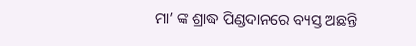ମା’ ଙ୍କ ଶ୍ରାଦ୍ଧ ପିଣ୍ଡଦାନରେ ବ୍ୟସ୍ତ ଅଛନ୍ତି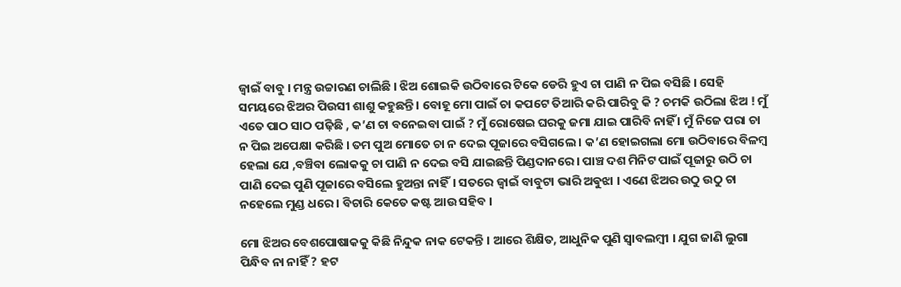ଜ୍ବାଇଁ ବାବୁ । ମନ୍ତ୍ର ଉଚ୍ଚାରଣ ଚାଲିଛି । ଝିଅ ଶୋଇକି ଉଠିବାରେ ଟିକେ ଡେରି ହୁଏ ଚା ପାଣି ନ ପିଇ ବସିଛି । ସେହି ସମୟରେ ଝିଅର ପିଉସୀ ଶାଶୁ କହୁଛନ୍ତି । ବୋହୂ ମୋ ପାଇଁ ଚା କପଟେ ତିଆରି କରି ପାରିବୁ କି ? ଚମକି ଉଠିଲା ଝିଅ ! ମୁଁ ଏତେ ପାଠ ସାଠ ପଢ଼ିଛି , କ’ଣ ଚା ବନେଇବା ପାଇଁ ? ମୁଁ ରୋଷେଇ ଘରକୁ ଜମା ଯାଇ ପାରିବି ନାହିଁ । ମୁଁ ନିଜେ ପରା ଚା ନ ପିଇ ଅପେକ୍ଷା କରିଛି । ତମ ପୁଅ ମୋତେ ଚା ନ ଦେଇ ପୂଜାରେ ବସିଗଲେ । କ’ଣ ହୋଇଗଲା ମୋ ଉଠିବାରେ ବିଳମ୍ବ ହେଲା ଯେ ,ବଞ୍ଚିବା ଲୋକକୁ ଚା ପାଣି ନ ଦେଇ ବସି ଯାଇଛନ୍ତି ପିଣ୍ଡଦାନରେ । ପାଞ୍ଚ ଦଶ ମିନିଟ ପାଇଁ ପୂଜାରୁ ଉଠି ଚା ପାଣି ଦେଇ ପୁଣି ପୂଜାରେ ବସିଲେ ହୁଅନ୍ତା ନାହିଁ। ସତରେ ଜ୍ବାଇଁ ବାବୁଟା ଭାରି ଅଵୁଝା । ଏଣେ ଝିଅର ଉଠୁ ଉଠୁ ଚା ନହେଲେ ମୁଣ୍ଡ ଧରେ । ବିଚାରି କେତେ କଷ୍ଟ ଆଉ ସହିବ ।

ମୋ ଝିଅର ବେଶପୋଷାକକୁ କିଛି ନିନ୍ଦୁକ ନାକ ଟେକନ୍ତି । ଆରେ ଶିକ୍ଷିତ, ଆଧୁନିକ ପୁଣି ସ୍ବାବଲମ୍ବୀ । ଯୁଗ ଜାଣି ଲୁଗା ପିନ୍ଧିବ ନା ନାହିଁ ? ହଟ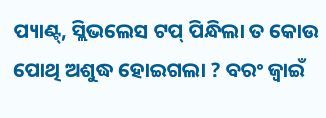ପ୍ୟାଣ୍ଟ୍, ସ୍ଲିଭଲେସ ଟପ୍ ପିନ୍ଧିଲା ତ କୋଉ ପୋଥି ଅଶୁଦ୍ଧ ହୋଇଗଲା ? ବରଂ ଜ୍ୱାଇଁ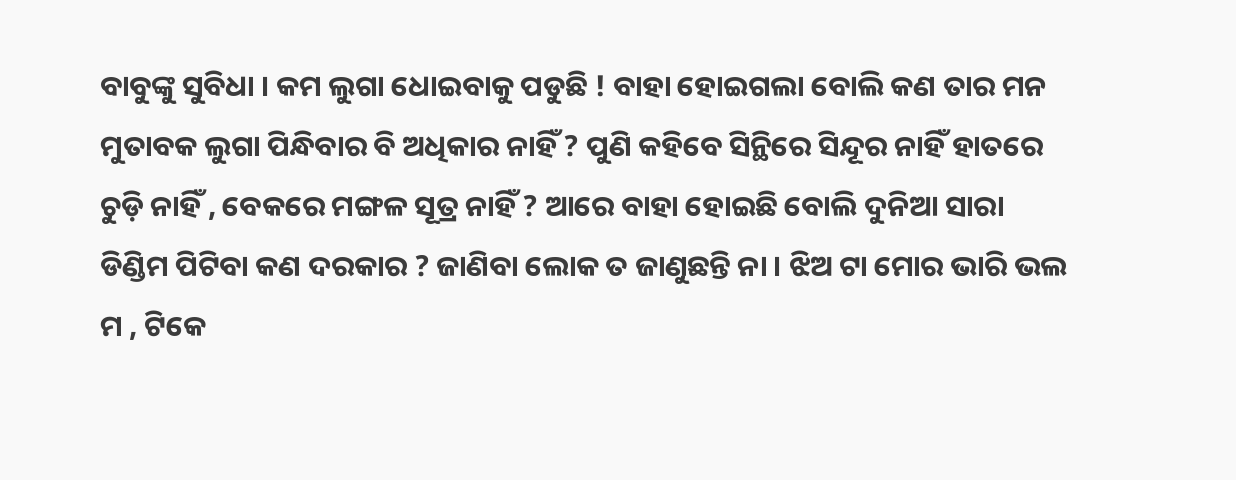ବାବୁଙ୍କୁ ସୁବିଧା । କମ ଲୁଗା ଧୋଇବାକୁ ପଡୁଛି ! ବାହା ହୋଇଗଲା ବୋଲି କଣ ତାର ମନ ମୁତାବକ ଲୁଗା ପିନ୍ଧିବାର ବି ଅଧିକାର ନାହିଁ ? ପୁଣି କହିବେ ସିନ୍ଥିରେ ସିନ୍ଦୂର ନାହିଁ ହାତରେ ଚୁଡ଼ି ନାହିଁ , ବେକରେ ମଙ୍ଗଳ ସୂତ୍ର ନାହିଁ ? ଆରେ ବାହା ହୋଇଛି ବୋଲି ଦୁନିଆ ସାରା ଡିଣ୍ଡିମ ପିଟିବା କଣ ଦରକାର ? ଜାଣିବା ଲୋକ ତ ଜାଣୁଛନ୍ତି ନା । ଝିଅ ଟା ମୋର ଭାରି ଭଲ ମ , ଟିକେ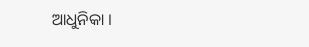ଆଧୁନିକା ।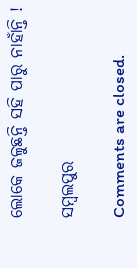ଲୋକେ ଜଳୁଛନ୍ତି ସହି ପାରୁ ନାହାଁନ୍ତି !

ସମ୍ବଲପୁର

Comments are closed.